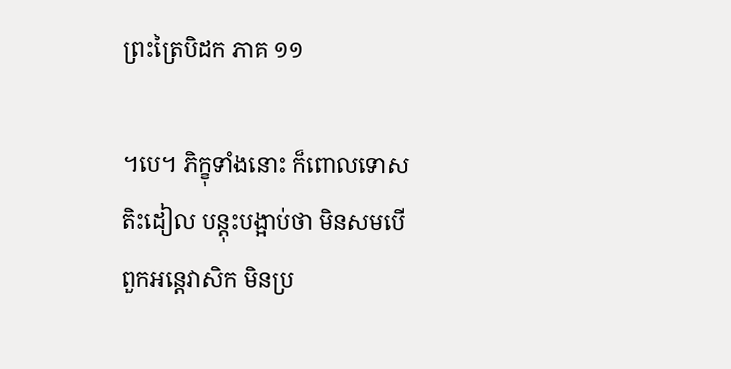ព្រះត្រៃបិដក ភាគ ១១

។បេ។ ភិក្ខុទាំងនោះ ក៏ពោលទោស តិះដៀល បន្តុះបង្អាប់ថា មិនសមបើ ពួកអន្តេវាសិក មិនប្រ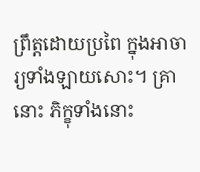ព្រឹត្តដោយប្រពៃ ក្នុងអាចារ្យទាំងឡាយសោះ។ គ្រានោះ ភិក្ខុទាំងនោះ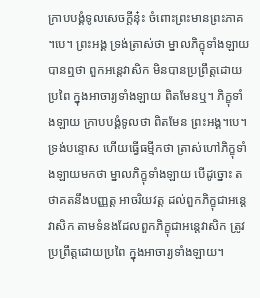ក្រាបបង្គំទូលសេចក្តីនុ៎ះ ចំពោះព្រះមានព្រះភាគ។បេ។ ព្រះអង្គ ទ្រង់ត្រាស់ថា ម្នាលភិក្ខុទាំងឡាយ បានឮថា ពួកអន្តេវាសិក មិនបានប្រព្រឹត្តដោយប្រពៃ ក្នុងអាចារ្យទាំងឡាយ ពិតមែនឬ។ ភិក្ខុទាំងឡាយ ក្រាបបង្គំទូលថា ពិតមែន ព្រះអង្គ។បេ។ ទ្រង់បន្ទោស ហើយធ្វើធម្មីកថា ត្រាស់ហៅភិក្ខុទាំងឡាយមកថា ម្នាលភិក្ខុទាំងឡាយ បើដូច្នោះ តថាគតនឹងបញ្ញត្ត អាចរិយវត្ត ដល់ពួកភិក្ខុជាអន្តេវាសិក តាមទំនងដែលពួកភិក្ខុជាអន្តេវាសិក ត្រូវប្រព្រឹត្តដោយប្រពៃ ក្នុងអាចារ្យទាំងឡាយ។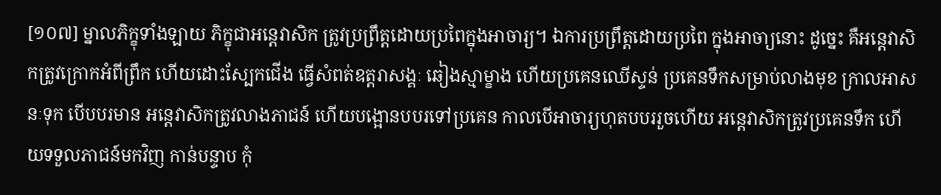[១០៧] ម្នាលភិក្ខុទាំងឡាយ ភិក្ខុជាអន្តេវាសិក ត្រូវប្រព្រឹត្តដោយប្រពៃក្នុងអាចារ្យ។ ឯការប្រព្រឹត្តដោយប្រពៃ ក្នុងអាចា្យនោះ ដូច្នេះ គឺអន្តេវាសិកត្រូវក្រោកអំពីព្រឹក ហើយដោះស្បែកជើង ធ្វើសំពត់ឧត្តរាសង្គៈ ឆៀងស្មាម្ខាង ហើយប្រគេនឈើស្ទន់ ប្រគេនទឹកសម្រាប់លាងមុខ ក្រាលអាសនៈទុក បើបបរមាន អន្តេវាសិកត្រូវលាងភាជន៍ ហើយបង្អោនបបរទៅប្រគេន កាលបើអាចារ្យហុតបបររួចហើយ អន្តេវាសិកត្រូវប្រគេនទឹក ហើយទទួលភាជន៍មកវិញ កាន់បន្ទាប កុំ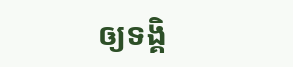ឲ្យទង្គិ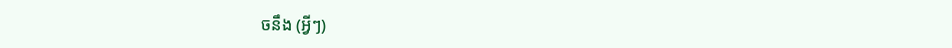ចនឹង (អ្វីៗ)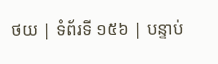ថយ | ទំព័រទី ១៥៦ | បន្ទាប់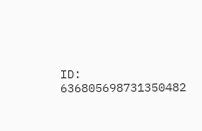ID: 636805698731350482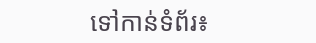ទៅកាន់ទំព័រ៖